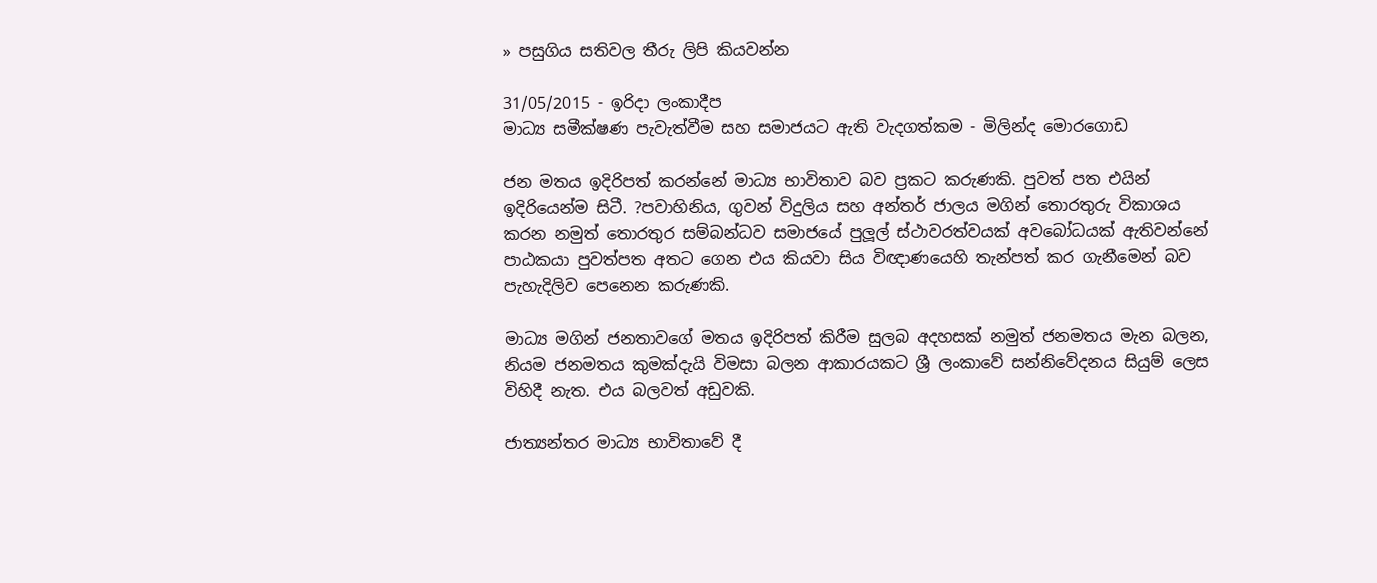» පසුගිය සතිවල තීරු ලිපි කියවන්න

31/05/2015 - ඉරිදා ලංකාදීප
මාධ්‍ය සමීක්ෂණ පැවැත්වීම සහ සමාජයට ඇති වැදගත්කම - මිලින්ද මොරගොඩ

ජන මතය ඉදිරිපත් කරන්නේ මාධ්‍ය භාවිතාව බව ප්‍රකට කරුණකි. පුවත් පත එයින් ඉදිරියෙන්ම සිටී. ?පවාහිනිය, ගුවන් විදුලිය සහ අන්තර් ජාලය මගින් තොරතුරු විකාශය කරන නමුත් තොරතුර සම්බන්ධව සමාජයේ පුලූල් ස්ථාවරත්වයක් අවබෝධයක් ඇතිවන්නේ පාඨකයා පුවත්පත අතට ගෙන එය කියවා සිය විඥාණයෙහි තැන්පත් කර ගැනීමෙන් බව පැහැදිලිව පෙනෙන කරුණකි.

මාධ්‍ය මගින් ජනතාවගේ මතය ඉදිරිපත් කිරීම සුලබ අදහසක් නමුත් ජනමතය මැන බලන, නියම ජනමතය කුමක්දැයි විමසා බලන ආකාරයකට ශ්‍රී ලංකාවේ සන්නිවේදනය සියුම් ලෙස විහිදී නැත. එය බලවත් අඩුවකි.

ජාත්‍යන්තර මාධ්‍ය භාවිතාවේ දී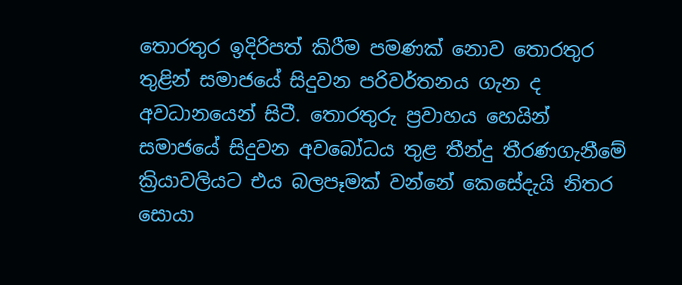තොරතුර ඉදිරිපත් කිරීම පමණක් නොව තොරතුර තුළින් සමාජයේ සිදුවන පරිවර්තනය ගැන ද අවධානයෙන් සිටී. තොරතුරු ප්‍රවාහය හෙයින් සමාජයේ සිදුවන අවබෝධය තුළ තීන්දු තීරණගැනීමේ ක්‍රියාවලියට එය බලපෑමක් වන්නේ කෙසේදැයි නිතර සොයා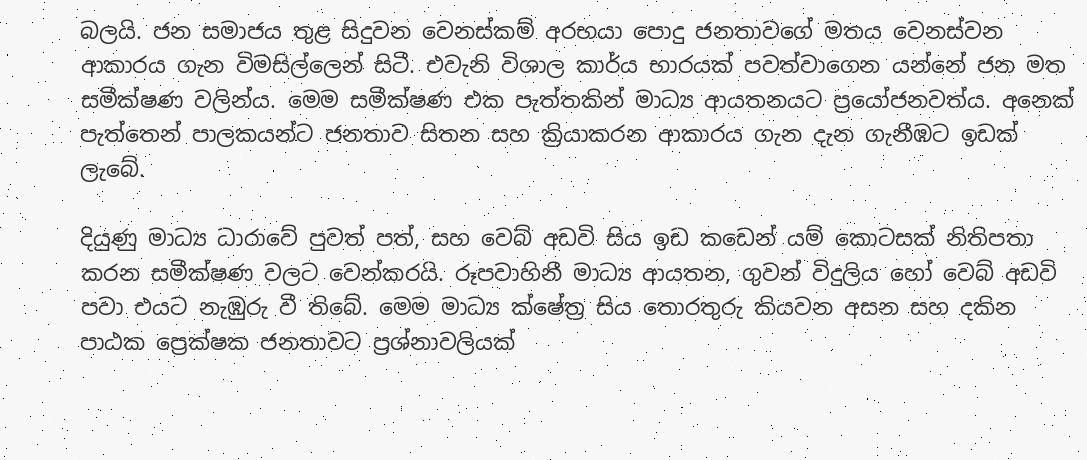බලයි. ජන සමාජය තුළ සිදුවන වෙනස්කම් අරභයා පොදු ජනතාවගේ මතය වෙනස්වන ආකාරය ගැන විමසිල්ලෙන් සිටී. එවැනි විශාල කාර්ය භාරයක් පවත්වාගෙන යන්නේ ජන මත සමීක්ෂණ වලින්ය. මෙම සමීක්ෂණ එක පැත්තකින් මාධ්‍ය ආයතනයට ප්‍රයෝජනවත්ය. අනෙක් පැත්තෙන් පාලකයන්ට ජනතාව සිතන සහ ක්‍රියාකරන ආකාරය ගැන දැන ගැනීඹට ඉඩක් ලැබේ.

දියුණු මාධ්‍ය ධාරාවේ පුවත් පත්, සහ වෙබ් අඩවි සිය ඉඩ කඩෙන් යම් කොටසක් නිතිපතා කරන සමීක්ෂණ වලට වෙන්කරයි. රූපවාහිනී මාධ්‍ය ආයතන, ගුවන් විදුලිය හෝ වෙබ් අඩවි පවා එයට නැඹුරු වී තිබේ. මෙම මාධ්‍ය ක්ෂේත්‍ර සිය තොරතුරු කියවන අසන සහ දකින පාඨක ප්‍රෙක්ෂක ජනතාවට ප්‍රශ්නාවලියක්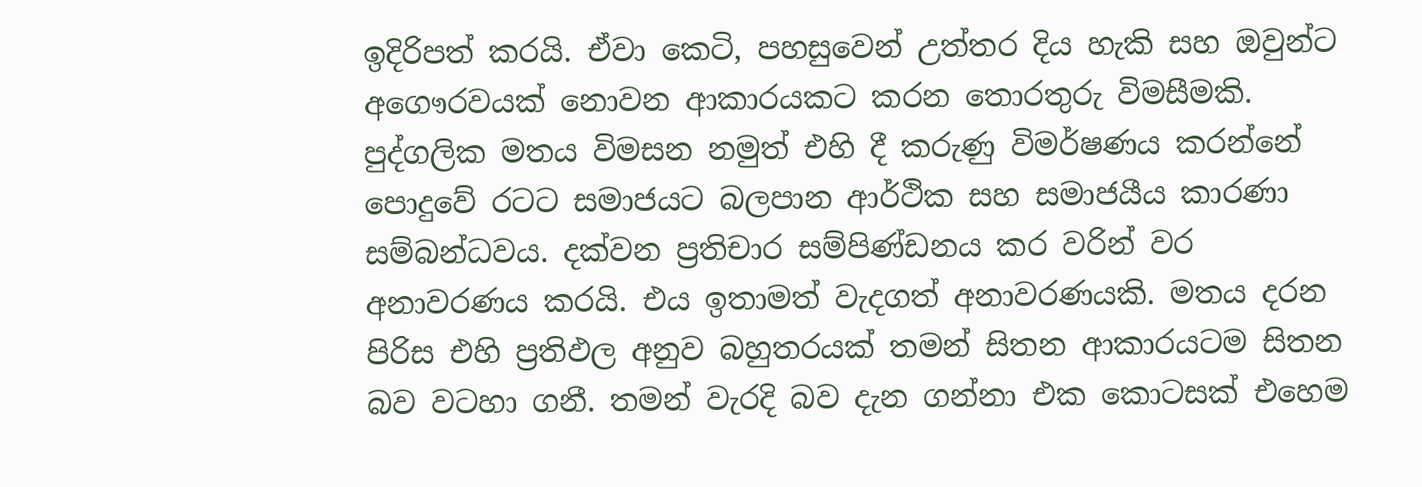ඉදිරිපත් කරයි. ඒවා කෙටි, පහසුවෙන් උත්තර දිය හැකි සහ ඔවුන්ට අගෞරවයක් නොවන ආකාරයකට කරන තොරතුරු විමසීමකි. පුද්ගලික මතය විමසන නමුත් එහි දී කරුණු විමර්ෂණය කරන්නේ පොදුවේ රටට සමාජයට බලපාන ආර්ථික සහ සමාජයීය කාරණා සම්බන්ධවය. දක්වන ප්‍රතිචාර සම්පිණ්ඩනය කර වරින් වර අනාවරණය කරයි. එය ඉතාමත් වැදගත් අනාවරණයකි. මතය දරන පිරිස එහි ප්‍රතිඵල අනුව බහුතරයක් තමන් සිතන ආකාරයටම සිතන බව වටහා ගනී. තමන් වැරදි බව දැන ගන්නා එක කොටසක් එහෙම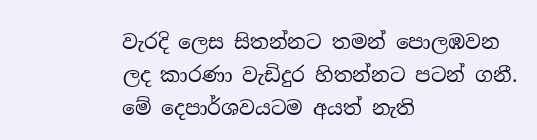වැරදි ලෙස සිතන්නට තමන් පොලඹවන ලද කාරණා වැඩිදුර හිතන්නට පටන් ගනී. මේ දෙපාර්ශවයටම අයත් නැති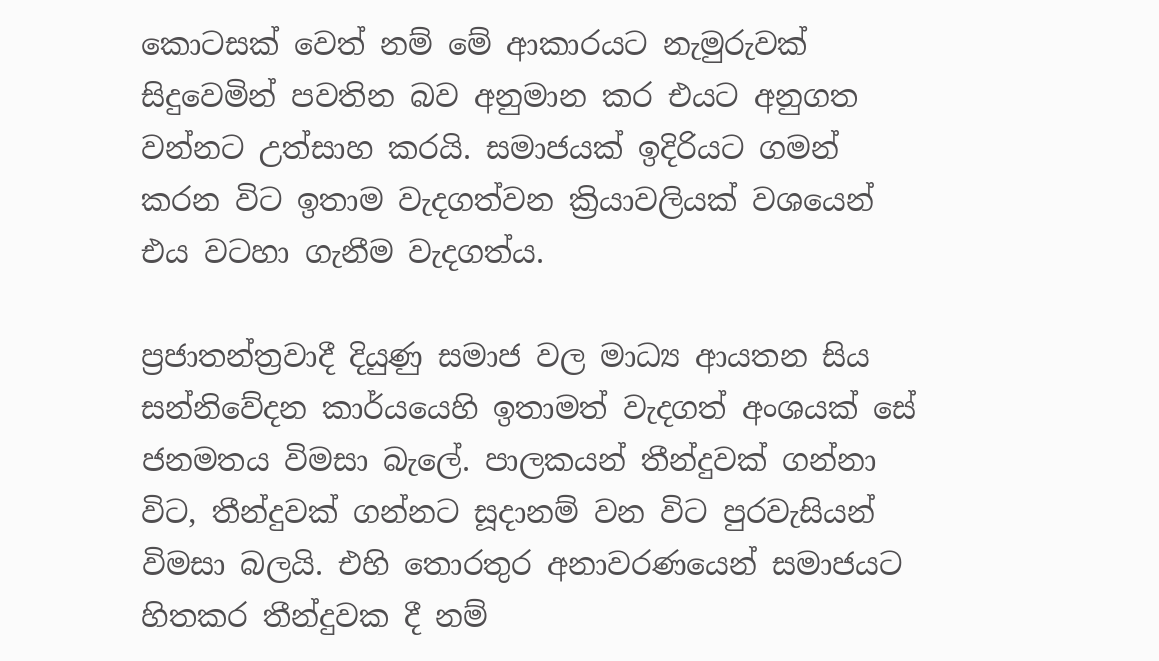කොටසක් වෙත් නම් මේ ආකාරයට නැමුරුවක් සිදුවෙමින් පවතින බව අනුමාන කර එයට අනුගත වන්නට උත්සාහ කරයි. සමාජයක් ඉදිරියට ගමන් කරන විට ඉතාම වැදගත්වන ක්‍රියාවලියක් වශයෙන් එය වටහා ගැනීම වැදගත්ය.

ප්‍රජාතන්ත්‍රවාදී දියුණු සමාජ වල මාධ්‍ය ආයතන සිය සන්නිවේදන කාර්යයෙහි ඉතාමත් වැදගත් අංශයක් සේ ජනමතය විමසා බැලේ. පාලකයන් තීන්දුවක් ගන්නා විට, තීන්දුවක් ගන්නට සූදානම් වන විට පුරවැසියන් විමසා බලයි. එහි තොරතුර අනාවරණයෙන් සමාජයට හිතකර තීන්දුවක දී නම්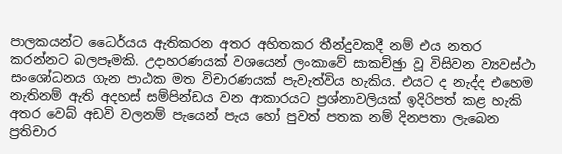පාලකයන්ට ධෛර්යය ඇතිකරන අතර අහිතකර තීන්දුවකදී නම් එය නතර කරන්නට බලපෑමකි. උදාහරණයක් වශයෙන් ලංකාවේ සාකච්ඡුා වූ විසිවන ව්‍යවස්ථා සංශෝධනය ගැන පාඨක මත විචාරණයක් පැවැත්විය හැකිය. එයට ද නැද්ද එහෙම නැතිනම් ඇති අදහස් සම්පින්ඩය වන ආකාරයට ප්‍රශ්නාවලියක් ඉදිරිපත් කළ හැකි අතර වෙබ් අඩවි වලනම් පැයෙන් පැය හෝ පුවත් පතක නම් දිනපතා ලැබෙන ප්‍රතිචාර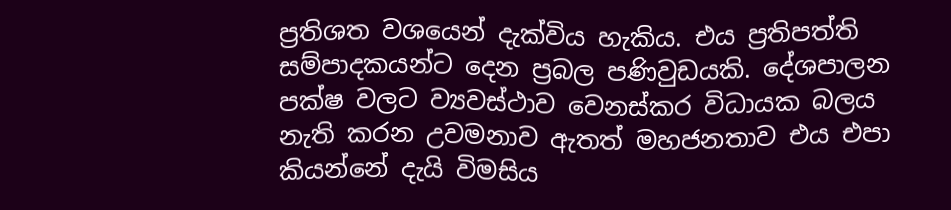ප්‍රතිශත වශයෙන් දැක්විය හැකිය. එය ප්‍රතිපත්ති සම්පාදකයන්ට දෙන ප්‍රබල පණිවුඩයකි. දේශපාලන පක්ෂ වලට ව්‍යවස්ථාව වෙනස්කර විධායක බලය නැති කරන උවමනාව ඇතත් මහජනතාව එය එපා කියන්නේ දැයි විමසිය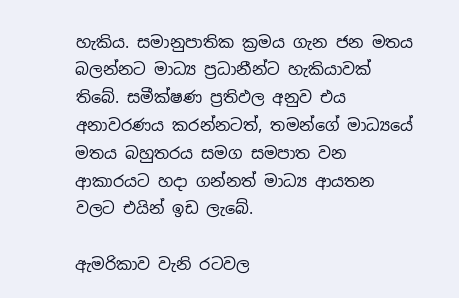හැකිය. සමානුපාතික ක්‍රමය ගැන ජන මතය බලන්නට මාධ්‍ය ප්‍රධානීන්ට හැකියාවක් තිබේ. සමීක්ෂණ ප්‍රතිඵල අනුව එය අනාවරණය කරන්නටත්, තමන්ගේ මාධ්‍යයේ මතය බහුතරය සමග සමපාත වන ආකාරයට හදා ගන්නත් මාධ්‍ය ආයතන වලට එයින් ඉඩ ලැබේ.

ඇමරිකාව වැනි රටවල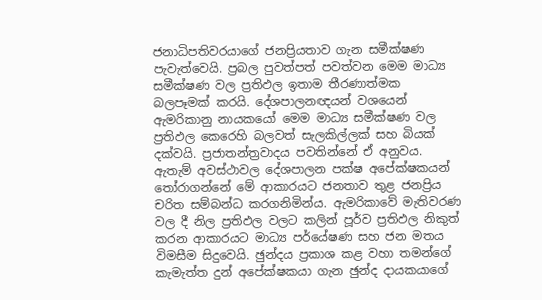ජනාධිපතිවරයාගේ ජනප්‍රියතාව ගැන සමීක්ෂණ පැවැත්වෙයි. ප්‍රබල පුවත්පත් පවත්වන මෙම මාධ්‍ය සමීක්ෂණ වල ප්‍රතිඵල ඉතාම තීරණාත්මක බලපෑමක් කරයි. දේශපාලනඥයන් වශයෙන් ඇමරිකානු නායකයෝ මෙම මාධ්‍ය සමීක්ෂණ වල ප්‍රතිඵල කෙරෙහි බලවත් සැලකිල්ලක් සහ බියක් දක්වයි. ප්‍රජාතන්ත්‍රවාදය පවතින්නේ ඒ අනුවය. ඇතැම් අවස්ථාවල දේශපාලන පක්ෂ අපේක්ෂකයන් තෝරාගන්නේ මේ ආකාරයට ජනතාව තුළ ජනප්‍රිය චරිත සම්බන්ධ කරගනිමින්ය. ඇමරිකාවේ මැතිවරණ වල දී නිල ප්‍රතිඵල වලට කලින් පූර්ව ප්‍රතිඵල නිකුත් කරන ආකාරයට මාධ්‍ය පර්යේෂණ සහ ජන මතය විමසීම සිදුවෙයි. ඡුන්දය ප්‍රකාශ කළ වහා තමන්ගේ කැමැත්ත දුන් අපේක්ෂකයා ගැන ඡුන්ද දායකයාගේ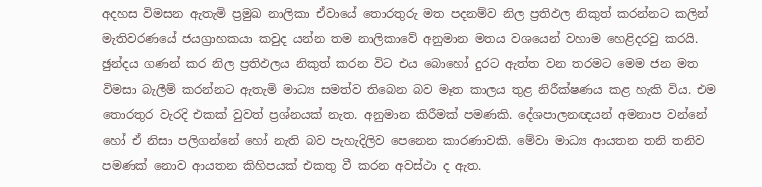අදහස විමසන ඇතැමි ප්‍රමුඛ නාලිකා ඒවායේ තොරතුරු මත පදනම්ව නිල ප්‍රතිඵල නිකුත් කරන්නට කලින් මැතිවරණයේ ජයග්‍රාහකයා කවුද යන්න තම නාලිකාවේ අනුමාන මතය වශයෙන් වහාම හෙළිදරවු කරයි. ඡුන්දය ගණන් කර නිල ප්‍රතිඵලය නිකුත් කරන විට එය බොහෝ දුරට ඇත්ත වන තරමට මෙම ජන මත විමසා බැලීම් කරන්නට ඇතැමි මාධ්‍ය සමත්ව තිබෙන බව මෑත කාලය තුළ නිරීක්ෂණය කළ හැකි විය. එම තොරතුර වැරදි එකක් වුවත් ප්‍රශ්නයක් නැත. අනුමාන කිරීමක් පමණකි. දේශපාලනඥයන් අමනාප වන්නේ හෝ ඒ නිසා පලිගන්නේ හෝ නැති බව පැහැදිලිව පෙනෙන කාරණාවකි. මේවා මාධ්‍ය ආයතන තනි තනිව පමණක් නොව ආයතන කිහිපයක් එකතු වී කරන අවස්ථා ද ඇත.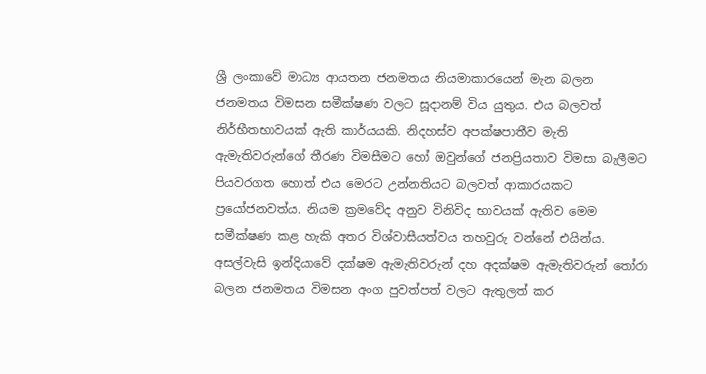ශ්‍රී ලංකාවේ මාධ්‍ය ආයතන ජනමතය නියමාකාරයෙන් මැන බලන ජනමතය විමසන සමීක්ෂණ වලට සූදානම් විය යුතුය. එය බලවත් නිර්භීතභාවයක් ඇති කාර්යයකි. නිදහස්ව අපක්ෂපාතීව මැති ඇමැතිවරුන්ගේ තීරණ විමසීමට හෝ ඔවුන්ගේ ජනප්‍රියතාව විමසා බැලීමට පියවරගත හොත් එය මෙරට උන්නතියට බලවත් ආකාරයකට ප්‍රයෝජනවත්ය. නියම ක්‍රමවේද අනුව විනිවිද භාවයක් ඇතිව මෙම සමීක්ෂණ කළ හැකි අතර විශ්වාසීයත්වය තහවුරු වන්නේ එයින්ය. අසල්වැසි ඉන්දියාවේ දක්ෂම ඇමැතිවරුන් දහ අදක්ෂම ඇමැතිවරුන් තෝරා බලන ජනමතය විමසන අංග පුවත්පත් වලට ඇතුලත් කර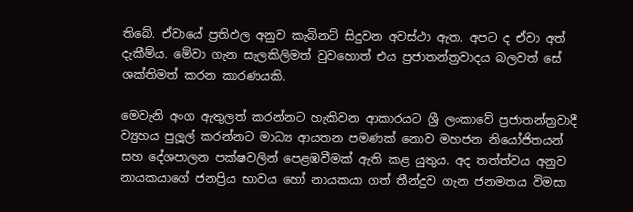තිබේ. ඒවායේ ප්‍රතිඵල අනුව කැබිනට් සිදුවන අවස්ථා ඇත. අපට ද ඒවා අත් දැකීම්ය. මේවා ගැන සැලකිලිමත් වුවහොත් එය ප්‍රජාතන්ත්‍රවාදය බලවත් සේ ශක්තිමත් කරන කාරණයකි.

මෙවැනි අංග ඇතුලත් කරන්නට හැකිවන ආකාරයට ශ්‍රී ලංකාවේ ප්‍රජාතන්ත්‍රවාදී ව්‍යුහය පුලූල් කරන්නට මාධ්‍ය ආයතන පමණක් නොව මහජන නියෝජිතයන් සහ දේශපාලන පක්ෂවලින් පෙළඹවීමක් ඇති කළ යුතුය. අද තත්ත්වය අනුව නායකයාගේ ජනප්‍රිය භාවය හෝ නායකයා ගත් තීන්දුව ගැන ජනමතය විමසා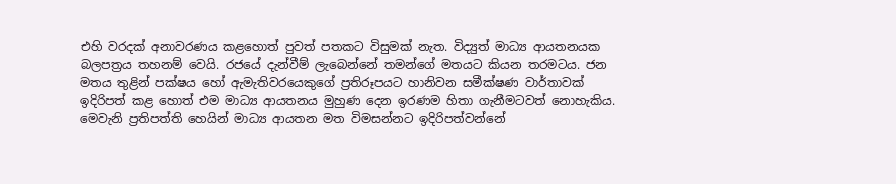එහි වරදක් අනාවරණය කළහොත් පුවත් පතකට විසුමක් නැත. විද්‍යුත් මාධ්‍ය ආයතනයක බලපත්‍රය තහනම් වෙයි. රජයේ දැන්වීම් ලැබෙන්නේ තමන්ගේ මතයට කියන තරමටය. ජන මතය තුළින් පක්ෂය හෝ ඇමැතිවරයෙකුගේ ප්‍රතිරූපයට හානිවන සමීක්ෂණ වාර්තාවක් ඉදිරිපත් කළ හොත් එම මාධ්‍ය ආයතනය මුහුණ දෙන ඉරණම හිතා ගැනීමටවත් නොහැකිය. මෙවැනි ප්‍රතිපත්ති හෙයින් මාධ්‍ය ආයතන මත විමසන්නට ඉදිරිපත්වන්නේ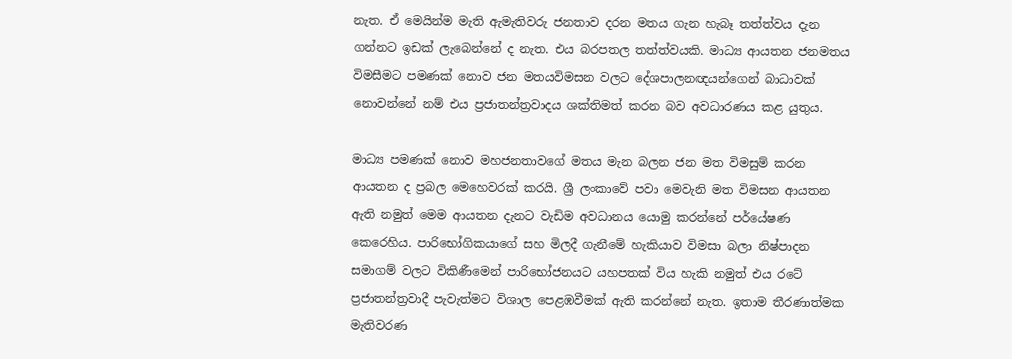නැත. ඒ මෙයින්ම මැති ඇමැතිවරු ජනතාව දරන මතය ගැන හැබෑ තත්ත්වය දැන ගන්නට ඉඩක් ලැබෙන්නේ ද නැත. එය බරපතල තත්ත්වයකි. මාධ්‍ය ආයතන ජනමතය විමසීමට පමණක් නොව ජන මතයවිමසන වලට දේශපාලනඥයන්ගෙන් බාධාවක් නොවන්නේ නම් එය ප්‍රජාතන්ත්‍රවාදය ශක්තිමත් කරන බව අවධාරණය කළ යුතුය.

මාධ්‍ය පමණක් නොව මහජනතාවගේ මතය මැන බලන ජන මත විමසුම් කරන ආයතන ද ප්‍රබල මෙහෙවරක් කරයි. ශ්‍රී ලංකාවේ පවා මෙවැනි මත විමසන ආයතන ඇති නමුත් මෙම ආයතන දැනට වැඩිම අවධානය යොමු කරන්නේ පර්යේෂණ කෙරෙහිය. පාරිභෝගිකයාගේ සහ මිලදී ගැනීමේ හැකියාව විමසා බලා නිෂ්පාදන සමාගම් වලට විකිණීමෙන් පාරිභෝජනයට යහපතක් විය හැකි නමුත් එය රටේ ප්‍රජාතන්ත්‍රවාදී පැවැත්මට විශාල පෙළඹවීමක් ඇති කරන්නේ නැත. ඉතාම තීරණාත්මක මැතිවරණ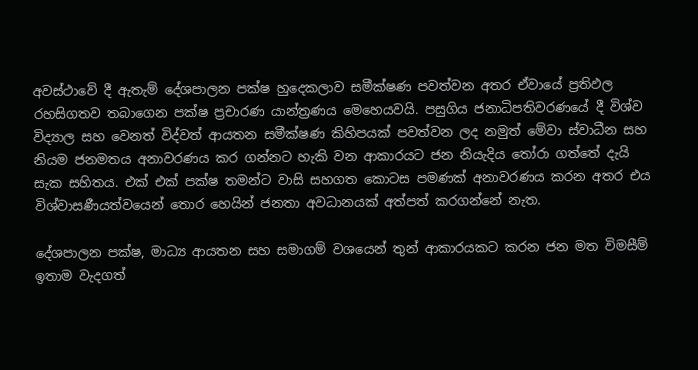අවස්ථාවේ දී ඇතැම් දේශපාලන පක්ෂ හුදෙකලාව සමීක්ෂණ පවත්වන අතර ඒවායේ ප්‍රතිඵල රහසිගතව තබාගෙන පක්ෂ ප්‍රචාරණ යාන්ත්‍රණය මෙහෙයවයි. පසුගිය ජනාධිපතිවරණයේ දී විශ්ව විද්‍යාල සහ වෙනත් විද්වත් ආයතන සමීක්ෂණ කිහිපයක් පවත්වන ලද නමුත් මේවා ස්වාධීන සහ නියම ජනමතය අනාවරණය කර ගන්නට හැකි වන ආකාරයට ජන නියැදිය තෝරා ගත්තේ දැයි සැක සහිතය. එක් එක් පක්ෂ තමන්ට වාසි සහගත කොටස පමණක් අනාවරණය කරන අතර එය විශ්වාසණීයත්වයෙන් තොර හෙයින් ජනතා අවධානයක් අත්පත් කරගන්නේ නැත.

දේශපාලන පක්ෂ, මාධ්‍ය ආයතන සහ සමාගම් වශයෙන් තුන් ආකාරයකට කරන ජන මත විමසීම් ඉතාම වැදගත්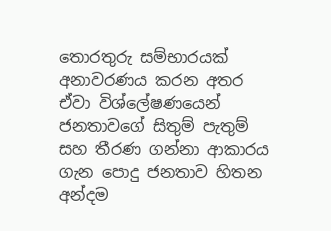තොරතුරු සම්භාරයක් අනාවරණය කරන අතර ඒවා විශ්ලේෂණයෙන් ජනතාවගේ සිතුම් පැතුම් සහ තීරණ ගන්නා ආකාරය ගැන පොදු ජනතාව හිතන අන්දම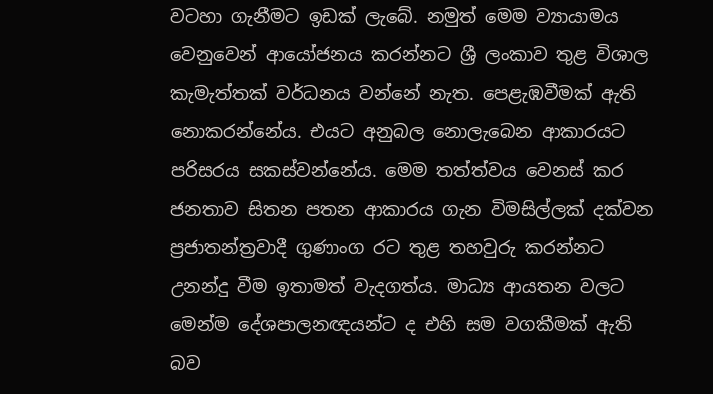වටහා ගැනීමට ඉඩක් ලැබේ. නමුත් මෙම ව්‍යායාමය වෙනුවෙන් ආයෝජනය කරන්නට ශ්‍රී ලංකාව තුළ විශාල කැමැත්තක් වර්ධනය වන්නේ නැත. පෙළැඹවීමක් ඇති නොකරන්නේය. එයට අනුබල නොලැබෙන ආකාරයට පරිසරය සකස්වන්නේය. මෙම තත්ත්වය වෙනස් කර ජනතාව සිතන පතන ආකාරය ගැන විමසිල්ලක් දක්වන ප්‍රජාතන්ත්‍රවාදී ගුණාංග රට තුළ තහවුරු කරන්නට උනන්දු වීම ඉතාමත් වැදගත්ය. මාධ්‍ය ආයතන වලට මෙන්ම දේශපාලනඥයන්ට ද එහි සම වගකීමක් ඇති බව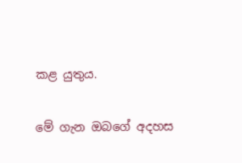කළ යුතුය.

මේ ගැන ඔබගේ අදහස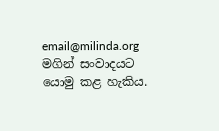email@milinda.org මගින් සංවාදයට යොමු කළ හැකිය.